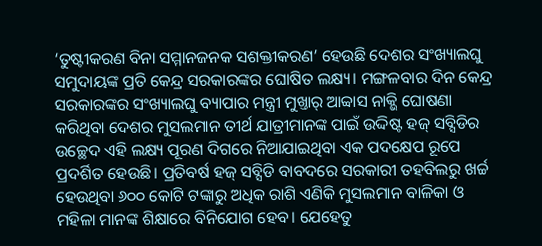‘ତୁଷ୍ଟୀକରଣ ବିନା ସମ୍ମାନଜନକ ସଶକ୍ତୀକରଣ’ ହେଉଛି ଦେଶର ସଂଖ୍ୟାଲଘୁ ସମୁଦାୟଙ୍କ ପ୍ରତି କେନ୍ଦ୍ର ସରକାରଙ୍କର ଘୋଷିତ ଲକ୍ଷ୍ୟ। ମଙ୍ଗଳବାର ଦିନ କେନ୍ଦ୍ର ସରକାରଙ୍କର ସଂଖ୍ୟାଲଘୁ ବ୍ୟାପାର ମନ୍ତ୍ରୀ ମୁଖ୍ତାର୍ ଆବ୍ବାସ ନାକ୍ଭି ଘୋଷଣା କରିଥିବା ଦେଶର ମୁସଲମାନ ତୀର୍ଥ ଯାତ୍ରୀମାନଙ୍କ ପାଇଁ ଉଦ୍ଦିଷ୍ଟ ହଜ୍ ସବ୍ସିଡିର ଉଚ୍ଛେଦ ଏହି ଲକ୍ଷ୍ୟ ପୂରଣ ଦିଗରେ ନିଆଯାଇଥିବା ଏକ ପଦକ୍ଷେପ ରୂପେ ପ୍ରଦର୍ଶିତ ହେଉଛି। ପ୍ରତିବର୍ଷ ହଜ୍ ସବ୍ସିଡି ବାବଦରେ ସରକାରୀ ତହବିଲରୁ ଖର୍ଚ୍ଚ ହେଉଥିବା ୬୦୦ କୋଟି ଟଙ୍କାରୁ ଅଧିକ ରାଶି ଏଣିକି ମୁସଲମାନ ବାଳିକା ଓ ମହିଳା ମାନଙ୍କ ଶିକ୍ଷାରେ ବିନିଯୋଗ ହେବ। ଯେହେତୁ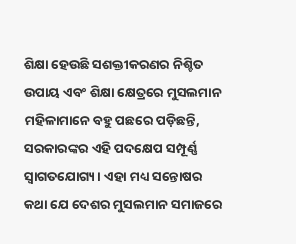ଶିକ୍ଷା ହେଉଛି ସଶକ୍ତୀକରଣର ନିଶ୍ଚିତ ଉପାୟ ଏବଂ ଶିକ୍ଷା କ୍ଷେତ୍ରରେ ମୁସଲମାନ ମହିଳାମାନେ ବହୁ ପଛରେ ପଡ଼ିଛନ୍ତି, ସରକାରଙ୍କର ଏହି ପଦକ୍ଷେପ ସମ୍ପୂର୍ଣ୍ଣ ସ୍ୱାଗତଯୋଗ୍ୟ। ଏହା ମଧ୍ୟ ସନ୍ତୋଷର କଥା ଯେ ଦେଶର ମୁସଲମାନ ସମାଜରେ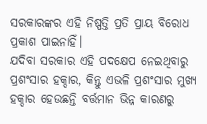ସରକାରଙ୍କର ଏହି ନିଷ୍ପତ୍ତି ପ୍ରତି ପ୍ରାୟ ବିରୋଧ ପ୍ରକାଶ ପାଇନାହିଁ।
ଯଦିବା ସରକାର ଏହି ପଦକ୍ଷେପ ନେଇଥିବାରୁ ପ୍ରଶଂସାର ହକ୍ଦାର, କିନ୍ତୁ ଏଭଳି ପ୍ରଶଂସାର ମୁଖ୍ୟ ହକ୍ଦାର ହେଉଛନ୍ତି ବର୍ତ୍ତମାନ ଭିନ୍ନ କାରଣରୁ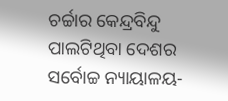ଚର୍ଚ୍ଚାର କେନ୍ଦ୍ରବିନ୍ଦୁ ପାଲଟିଥିବା ଦେଶର ସର୍ବୋଚ୍ଚ ନ୍ୟାୟାଳୟ-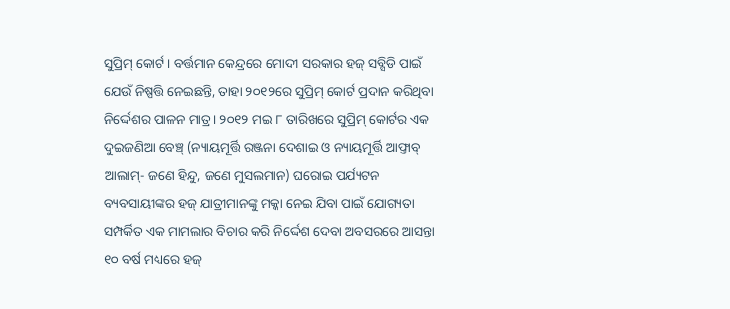ସୁପ୍ରିମ୍ କୋର୍ଟ। ବର୍ତ୍ତମାନ କେନ୍ଦ୍ରରେ ମୋଦୀ ସରକାର ହଜ୍ ସବ୍ସିଡି ପାଇଁ ଯେଉଁ ନିଷ୍ପତ୍ତି ନେଇଛନ୍ତି, ତାହା ୨୦୧୨ରେ ସୁପ୍ରିମ୍ କୋର୍ଟ ପ୍ରଦାନ କରିଥିବା ନିର୍ଦ୍ଦେଶର ପାଳନ ମାତ୍ର। ୨୦୧୨ ମଇ ୮ ତାରିଖରେ ସୁପ୍ରିମ୍ କୋର୍ଟର ଏକ ଦୁଇଜଣିଆ ବେଞ୍ଚ୍ (ନ୍ୟାୟମୂର୍ତ୍ତି ରଞ୍ଜନା ଦେଶାଇ ଓ ନ୍ୟାୟମୂର୍ତ୍ତି ଆଫ୍ତାବ୍ ଆଲାମ୍- ଜଣେ ହିନ୍ଦୁ, ଜଣେ ମୁସଲମାନ) ଘରୋଇ ପର୍ଯ୍ୟଟନ ବ୍ୟବସାୟୀଙ୍କର ହଜ୍ ଯାତ୍ରୀମାନଙ୍କୁ ମକ୍କା ନେଇ ଯିବା ପାଇଁ ଯୋଗ୍ୟତା ସମ୍ପର୍କିତ ଏକ ମାମଲାର ବିଚାର କରି ନିର୍ଦ୍ଦେଶ ଦେବା ଅବସରରେ ଆସନ୍ତା ୧୦ ବର୍ଷ ମଧ୍ୟରେ ହଜ୍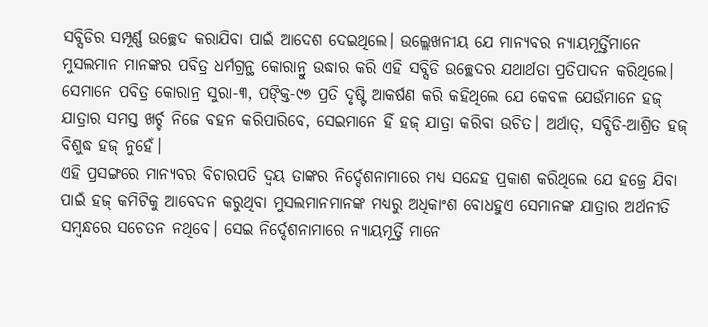ସବ୍ସିଡିର ସମ୍ପୂର୍ଣ୍ଣ ଉଚ୍ଛେଦ କରାଯିବା ପାଇଁ ଆଦେଶ ଦେଇଥିଲେ। ଉଲ୍ଲେଖନୀୟ ଯେ ମାନ୍ୟବର ନ୍ୟାୟମୂର୍ତ୍ତିମାନେ ମୁସଲମାନ ମାନଙ୍କର ପବିତ୍ର ଧର୍ମଗ୍ରନ୍ଥ କୋରାନ୍ରୁ ଉଦ୍ଧାର କରି ଏହି ସବ୍ସିଡି ଉଚ୍ଛେଦର ଯଥାର୍ଥତା ପ୍ରତିପାଦନ କରିଥିଲେ। ସେମାନେ ପବିତ୍ର କୋରାନ୍ର ସୁରା-୩, ପଙ୍କ୍ତି-୯୭ ପ୍ରତି ଦୃଷ୍ଟି ଆକର୍ଷଣ କରି କହିଥିଲେ ଯେ କେବଳ ଯେଉଁମାନେ ହଜ୍ ଯାତ୍ରାର ସମସ୍ତ ଖର୍ଚ୍ଚ ନିଜେ ବହନ କରିପାରିବେ, ସେଇମାନେ ହିଁ ହଜ୍ ଯାତ୍ରା କରିବା ଉଚିତ। ଅର୍ଥାତ୍, ସବ୍ସିଡି-ଆଶ୍ରିତ ହଜ୍ ବିଶୁଦ୍ଧ ହଜ୍ ନୁହେଁ।
ଏହି ପ୍ରସଙ୍ଗରେ ମାନ୍ୟବର ବିଚାରପତି ଦ୍ୱୟ ତାଙ୍କର ନିର୍ଦ୍ଦେଶନାମାରେ ମଧ୍ୟ ସନ୍ଦେହ ପ୍ରକାଶ କରିଥିଲେ ଯେ ହଜ୍ରେ ଯିବା ପାଇଁ ହଜ୍ କମିଟିକୁ ଆବେଦନ କରୁଥିବା ମୁସଲମାନମାନଙ୍କ ମଧ୍ୟରୁ ଅଧିକାଂଶ ବୋଧହୁଏ ସେମାନଙ୍କ ଯାତ୍ରାର ଅର୍ଥନୀତି ସମ୍ବନ୍ଧରେ ସଚେତନ ନଥିବେ। ସେଇ ନିର୍ଦ୍ଦେଶନାମାରେ ନ୍ୟାୟମୂର୍ତ୍ତି ମାନେ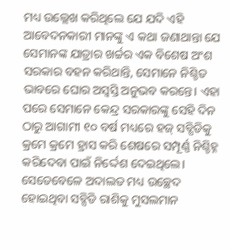ମଧ୍ୟ ଉଲ୍ଲେଖ କରିଥିଲେ ଯେ ଯଦି ଏହି ଆବେଦନକାରୀ ମାନଙ୍କୁ ଏ କଥା ଜଣାଥାନ୍ତା ଯେ ସେମାନଙ୍କ ଯାତ୍ରାର ଖର୍ଚ୍ଚର ଏକ ବିଶେଷ ଅଂଶ ସରକାର ବହନ କରିଥାନ୍ତି, ସେମାନେ ନିଶ୍ଚିତ ଭାବରେ ଘୋର ଅସ୍ୱସ୍ତି ଅନୁଭବ କରନ୍ତେ। ଏହା ପରେ ସେମାନେ କେନ୍ଦ୍ର ସରକାରଙ୍କୁ ସେହି ଦିନ ଠାରୁ ଆଗାମୀ ୧୦ ବର୍ଷ ମଧ୍ୟରେ ହଜ୍ ସବ୍ସିଡିକୁ କ୍ରମେ କ୍ରମେ ହ୍ରାସ କରି ଶେଷରେ ସମ୍ପୂର୍ଣ୍ଣ ନିଶ୍ଚିହ୍ନ କରିଦେବା ପାଇଁ ନିର୍ଦ୍ଦେଶ ଦେଇଥିଲେ। ସେତେବେଳେ ଅଦାଲତ ମଧ୍ୟ ଉଚ୍ଛେଦ ହୋଇଥିବା ସବ୍ସିଡି ରାଶିକୁ ମୁସଲମାନ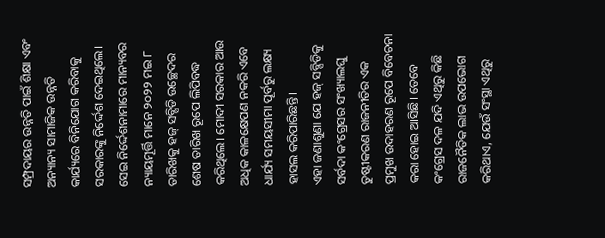ସମ୍ପ୍ରଦାୟର ଉନ୍ନତି ପାଇଁ ଶିକ୍ଷା ଏବଂ ଅନ୍ୟାନ୍ୟ ସାମାଜିକ ଉନ୍ନତି କାର୍ଯ୍ୟରେ ବିନିଯୋଗ କରିବାକୁ ସରକାରଙ୍କୁ ନିର୍ଦ୍ଦେଶ ଦେଇଥିଲେ। ସେଇ ନିର୍ଦ୍ଦେଶନାମାରେ ମାନ୍ୟବର ନ୍ୟାୟମୂର୍ତ୍ତି ମାନେ ୨୦୨୨ ମଇ ୮ ତାରିଖକୁ ହଜ୍ ସବ୍ସିଡି ଉଚ୍ଛେଦର ଶେଷ ତାରିଖ ରୂପେ ଲିପିବଦ୍ଧ କରିଥିଲେ। ମୋଦୀ ସରକାର ଆଉ ଅଧିକ କାଳକ୍ଷେପଣ ନକରି ଏବେ ଧାର୍ଯ୍ୟ ସମୟସୀମା ପୂର୍ବରୁ ଲକ୍ଷ୍ୟ ହାସଲ କରିପାରିଛନ୍ତି।
ଏହା ଜଣାଶୁଣା ଯେ ହଜ୍ ସବ୍ସିଡିକୁ ସର୍ବଦା କଂଗ୍ରେସର ସଂଖ୍ୟାଲଘୁ ତୁଷ୍ଟୀକରଣ ରାଜନୀତିର ଏକ ପ୍ରମୁଖ ଉଦାହରଣ ରୂପେ ବିବେଚନା କରା ହୋଇ ଆସିଛି। ତେବେ କଂଗ୍ରେସ ଦଳ ଯଦି ଏଥିରୁ କିଛି ରାଜନୈତିକ ଲାଭ ଉପଭୋଗ କରିଥାଏ, ଯେଉଁ ସଂସ୍ଥା ଏଥିରୁ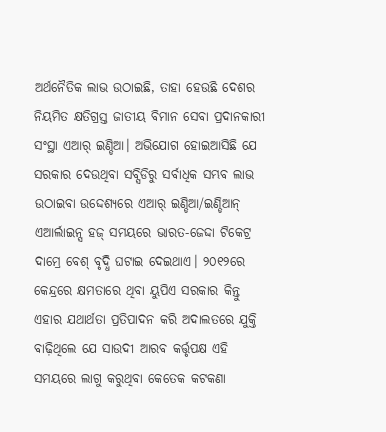ଅର୍ଥନୈତିକ ଲାଭ ଉଠାଇଛି, ତାହା ହେଉଛି ଦେଶର ନିୟମିତ କ୍ଷତିଗ୍ରସ୍ତ ଜାତୀୟ ବିମାନ ସେବା ପ୍ରଦାନକାରୀ ସଂସ୍ଥା ଏଆର୍ ଇଣ୍ଡିଆ। ଅଭିଯୋଗ ହୋଇଆସିଛି ଯେ ସରକାର ଦେଉଥିବା ସବ୍ସିଡିରୁ ସର୍ବାଧିକ ସମ୍ଭବ ଲାଭ ଉଠାଇବା ଉଦ୍ଦେଶ୍ୟରେ ଏଆର୍ ଇଣ୍ଡିଆ/ଇଣ୍ଡିଆନ୍ ଏଆର୍ଲାଇନ୍ସ ହଜ୍ ସମୟରେ ଭାରତ-ଜେଦ୍ଦା ଟିକେଟ୍ର ଦାମ୍ରେ ବେଶ୍ ବୃଦ୍ଧି ଘଟାଇ ଦେଇଥାଏ। ୨୦୧୨ରେ କେନ୍ଦ୍ରରେ କ୍ଷମତାରେ ଥିବା ୟୁପିଏ ସରକାର କିନ୍ତୁ ଏହାର ଯଥାର୍ଥତା ପ୍ରତିପାଦନ କରି ଅଦାଲତରେ ଯୁକ୍ତି ବାଢ଼ିଥିଲେ ଯେ ସାଉଦୀ ଆରବ କର୍ତ୍ତୃପକ୍ଷ ଏହି ସମୟରେ ଲାଗୁ କରୁଥିବା କେତେକ କଟକଣା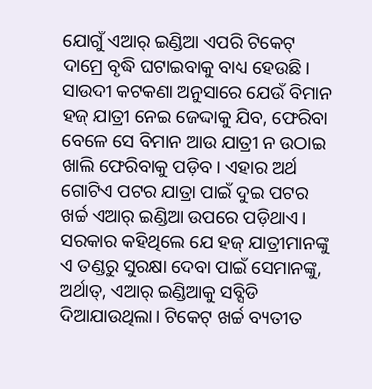ଯୋଗୁଁ ଏଆର୍ ଇଣ୍ଡିଆ ଏପରି ଟିକେଟ୍ ଦାମ୍ରେ ବୃଦ୍ଧି ଘଟାଇବାକୁ ବାଧ୍ୟ ହେଉଛି। ସାଉଦୀ କଟକଣା ଅନୁସାରେ ଯେଉଁ ବିମାନ ହଜ୍ ଯାତ୍ରୀ ନେଇ ଜେଦ୍ଦାକୁ ଯିବ, ଫେରିବା ବେଳେ ସେ ବିମାନ ଆଉ ଯାତ୍ରୀ ନ ଉଠାଇ ଖାଲି ଫେରିବାକୁ ପଡ଼ିବ। ଏହାର ଅର୍ଥ ଗୋଟିଏ ପଟର ଯାତ୍ରା ପାଇଁ ଦୁଇ ପଟର ଖର୍ଚ୍ଚ ଏଆର୍ ଇଣ୍ଡିଆ ଉପରେ ପଡ଼ିଥାଏ। ସରକାର କହିଥିଲେ ଯେ ହଜ୍ ଯାତ୍ରୀମାନଙ୍କୁ ଏ ତଣ୍ଡରୁ ସୁରକ୍ଷା ଦେବା ପାଇଁ ସେମାନଙ୍କୁ, ଅର୍ଥାତ୍, ଏଆର୍ ଇଣ୍ଡିଆକୁ ସବ୍ସିଡି ଦିଆଯାଉଥିଲା। ଟିକେଟ୍ ଖର୍ଚ୍ଚ ବ୍ୟତୀତ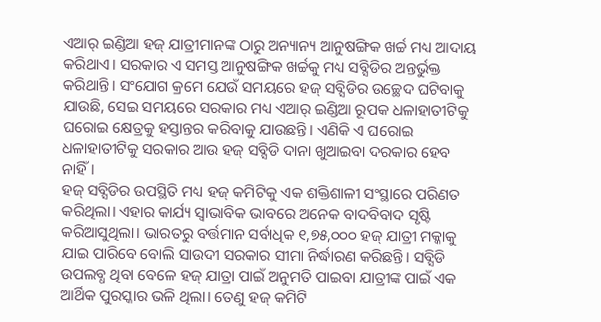ଏଆର୍ ଇଣ୍ଡିଆ ହଜ୍ ଯାତ୍ରୀମାନଙ୍କ ଠାରୁ ଅନ୍ୟାନ୍ୟ ଆନୁଷଙ୍ଗିକ ଖର୍ଚ୍ଚ ମଧ୍ୟ ଆଦାୟ କରିଥାଏ। ସରକାର ଏ ସମସ୍ତ ଆନୁଷଙ୍ଗିକ ଖର୍ଚ୍ଚକୁ ମଧ୍ୟ ସବ୍ସିଡିର ଅନ୍ତର୍ଭୁକ୍ତ କରିଥାନ୍ତି। ସଂଯୋଗ କ୍ରମେ ଯେଉଁ ସମୟରେ ହଜ୍ ସବ୍ସିଡିର ଉଚ୍ଛେଦ ଘଟିବାକୁ ଯାଉଛି, ସେଇ ସମୟରେ ସରକାର ମଧ୍ୟ ଏଆର୍ ଇଣ୍ଡିଆ ରୂପକ ଧଳାହାତୀଟିକୁ ଘରୋଇ କ୍ଷେତ୍ରକୁ ହସ୍ତାନ୍ତର କରିବାକୁ ଯାଉଛନ୍ତି। ଏଣିକି ଏ ଘରୋଇ ଧଳାହାତୀଟିକୁ ସରକାର ଆଉ ହଜ୍ ସବ୍ସିଡି ଦାନା ଖୁଆଇବା ଦରକାର ହେବ ନାହିଁ।
ହଜ୍ ସବ୍ସିଡିର ଉପସ୍ଥିତି ମଧ୍ୟ ହଜ୍ କମିଟିକୁ ଏକ ଶକ୍ତିଶାଳୀ ସଂସ୍ଥାରେ ପରିଣତ କରିଥିଲା। ଏହାର କାର୍ଯ୍ୟ ସ୍ୱାଭାବିକ ଭାବରେ ଅନେକ ବାଦବିବାଦ ସୃଷ୍ଟି କରିଆସୁଥିଲା। ଭାରତରୁ ବର୍ତ୍ତମାନ ସର୍ବାଧିକ ୧,୭୫,୦୦୦ ହଜ୍ ଯାତ୍ରୀ ମକ୍କାକୁ ଯାଇ ପାରିବେ ବୋଲି ସାଉଦୀ ସରକାର ସୀମା ନିର୍ଦ୍ଧାରଣ କରିଛନ୍ତି। ସବ୍ସିଡି ଉପଲବ୍ଧ ଥିବା ବେଳେ ହଜ୍ ଯାତ୍ରା ପାଇଁ ଅନୁମତି ପାଇବା ଯାତ୍ରୀଙ୍କ ପାଇଁ ଏକ ଆର୍ଥିକ ପୁରସ୍କାର ଭଳି ଥିଲା। ତେଣୁ ହଜ୍ କମିଟି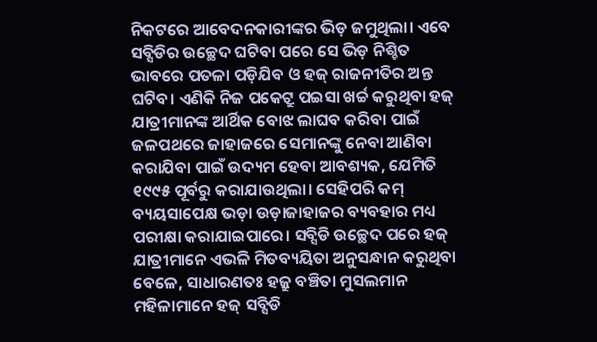ନିକଟରେ ଆବେଦନକାରୀଙ୍କର ଭିଡ଼ ଜମୁଥିଲା। ଏବେ ସବ୍ସିଡିର ଉଚ୍ଛେଦ ଘଟିବା ପରେ ସେ ଭିଡ଼ ନିଶ୍ଚିତ ଭାବରେ ପତଳା ପଡ଼ିଯିବ ଓ ହଜ୍ ରାଜନୀତିର ଅନ୍ତ ଘଟିବ। ଏଣିକି ନିଜ ପକେଟ୍ରୁ ପଇସା ଖର୍ଚ୍ଚ କରୁଥିବା ହଜ୍ ଯାତ୍ରୀମାନଙ୍କ ଆର୍ଥିକ ବୋଝ ଲାଘବ କରିବା ପାଇଁ ଜଳପଥରେ ଜାହାଜରେ ସେମାନଙ୍କୁ ନେବା ଆଣିବା କରାଯିବା ପାଇଁ ଉଦ୍ୟମ ହେବା ଆବଶ୍ୟକ, ଯେମିତି ୧୯୯୫ ପୂର୍ବରୁ କରାଯାଉଥିଲା। ସେହିପରି କମ୍ ବ୍ୟୟସାପେକ୍ଷ ଭଡ଼ା ଉଡ଼ାଜାହାଜର ବ୍ୟବହାର ମଧ୍ୟ ପରୀକ୍ଷା କରାଯାଇପାରେ। ସବ୍ସିଡି ଉଚ୍ଛେଦ ପରେ ହଜ୍ ଯାତ୍ରୀମାନେ ଏଭଳି ମିତବ୍ୟୟିତା ଅନୁସନ୍ଧାନ କରୁଥିବା ବେଳେ, ସାଧାରଣତଃ ହଜ୍ରୁ ବଞ୍ଚିତା ମୁସଲମାନ ମହିଳାମାନେ ହଜ୍ ସବ୍ସିଡି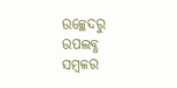ଉଚ୍ଛେଦରୁ ଉପଲବ୍ଧ ସମ୍ବଳର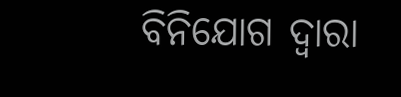ବିନିଯୋଗ ଦ୍ୱାରା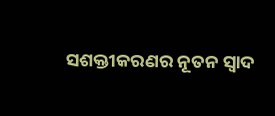ସଶକ୍ତୀକରଣର ନୂତନ ସ୍ୱାଦ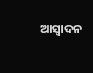ଆସ୍ୱାଦନ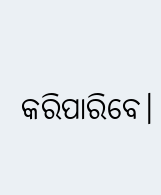କରିପାରିବେ।